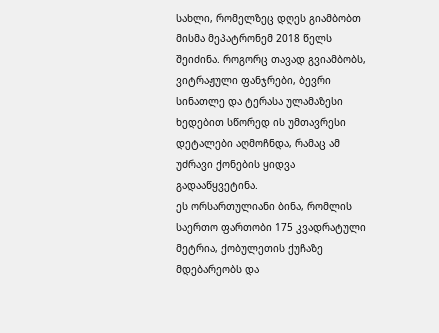სახლი, რომელზეც დღეს გიამბობთ მისმა მეპატრონემ 2018 წელს შეიძინა. როგორც თავად გვიამბობს, ვიტრაჟული ფანჯრები, ბევრი სინათლე და ტერასა ულამაზესი ხედებით სწორედ ის უმთავრესი დეტალები აღმოჩნდა, რამაც ამ უძრავი ქონების ყიდვა გადააწყვეტინა.
ეს ორსართულიანი ბინა, რომლის საერთო ფართობი 175 კვადრატული მეტრია, ქობულეთის ქუჩაზე მდებარეობს და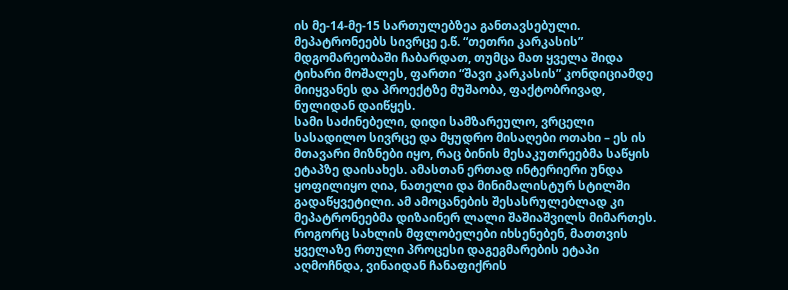ის მე-14-მე-15 სართულებზეა განთავსებული. მეპატრონეებს სივრცე ე.წ. “თეთრი კარკასის” მდგომარეობაში ჩაბარდათ, თუმცა მათ ყველა შიდა ტიხარი მოშალეს, ფართი “შავი კარკასის” კონდიციამდე მიიყვანეს და პროექტზე მუშაობა, ფაქტობრივად, ნულიდან დაიწყეს.
სამი საძინებელი, დიდი სამზარეულო, ვრცელი სასადილო სივრცე და მყუდრო მისაღები ოთახი – ეს ის მთავარი მიზნები იყო, რაც ბინის მესაკუთრეებმა საწყის ეტაპზე დაისახეს. ამასთან ერთად ინტერიერი უნდა ყოფილიყო ღია, ნათელი და მინიმალისტურ სტილში გადაწყვეტილი. ამ ამოცანების შესასრულებლად კი მეპატრონეებმა დიზაინერ ლალი შაშიაშვილს მიმართეს.
როგორც სახლის მფლობელები იხსენებენ, მათთვის ყველაზე რთული პროცესი დაგეგმარების ეტაპი აღმოჩნდა, ვინაიდან ჩანაფიქრის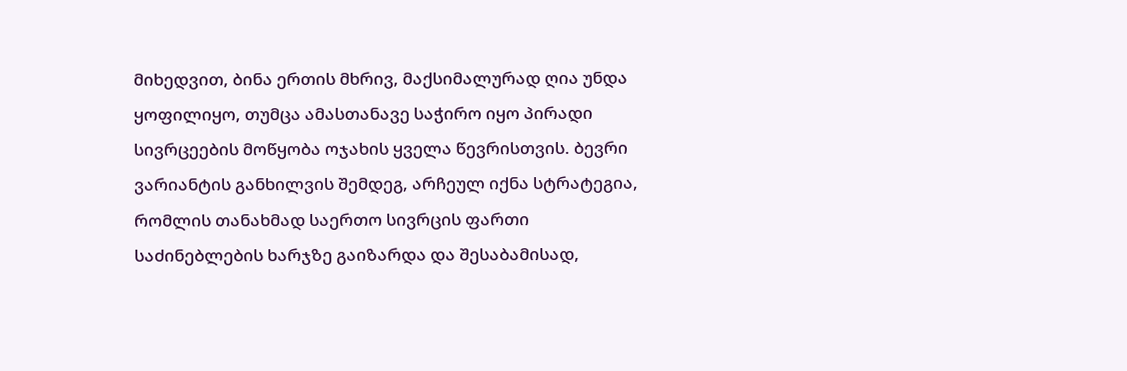მიხედვით, ბინა ერთის მხრივ, მაქსიმალურად ღია უნდა ყოფილიყო, თუმცა ამასთანავე საჭირო იყო პირადი სივრცეების მოწყობა ოჯახის ყველა წევრისთვის. ბევრი ვარიანტის განხილვის შემდეგ, არჩეულ იქნა სტრატეგია, რომლის თანახმად საერთო სივრცის ფართი საძინებლების ხარჯზე გაიზარდა და შესაბამისად,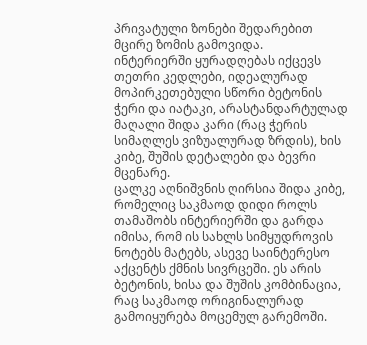პრივატული ზონები შედარებით მცირე ზომის გამოვიდა.
ინტერიერში ყურადღებას იქცევს თეთრი კედლები, იდეალურად მოპირკეთებული სწორი ბეტონის ჭერი და იატაკი, არასტანდარტულად მაღალი შიდა კარი (რაც ჭერის სიმაღლეს ვიზუალურად ზრდის), ხის კიბე, შუშის დეტალები და ბევრი მცენარე.
ცალკე აღნიშვნის ღირსია შიდა კიბე, რომელიც საკმაოდ დიდი როლს თამაშობს ინტერიერში და გარდა იმისა, რომ ის სახლს სიმყუდროვის ნოტებს მატებს, ასევე საინტერესო აქცენტს ქმნის სივრცეში. ეს არის ბეტონის, ხისა და შუშის კომბინაცია, რაც საკმაოდ ორიგინალურად გამოიყურება მოცემულ გარემოში.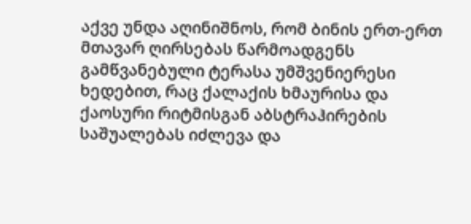აქვე უნდა აღინიშნოს, რომ ბინის ერთ-ერთ მთავარ ღირსებას წარმოადგენს გამწვანებული ტერასა უმშვენიერესი ხედებით, რაც ქალაქის ხმაურისა და ქაოსური რიტმისგან აბსტრაჰირების საშუალებას იძლევა და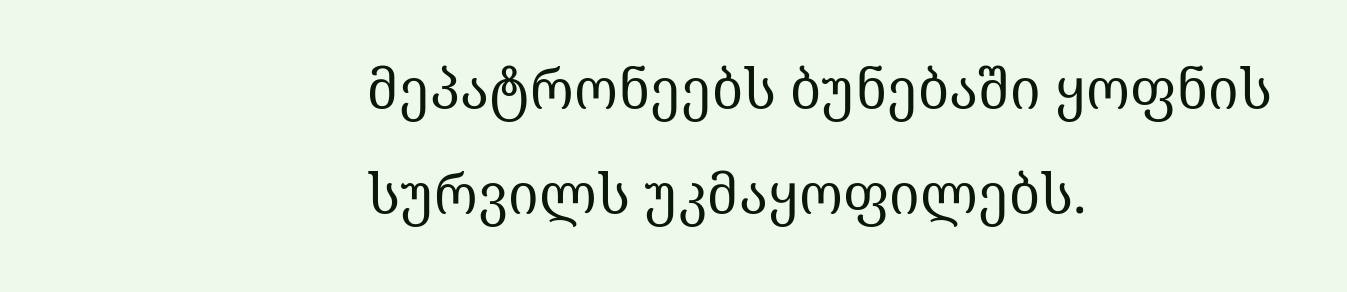მეპატრონეებს ბუნებაში ყოფნის სურვილს უკმაყოფილებს.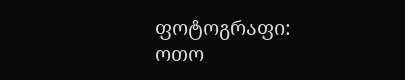ფოტოგრაფი: ოთო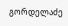გორდელაძე